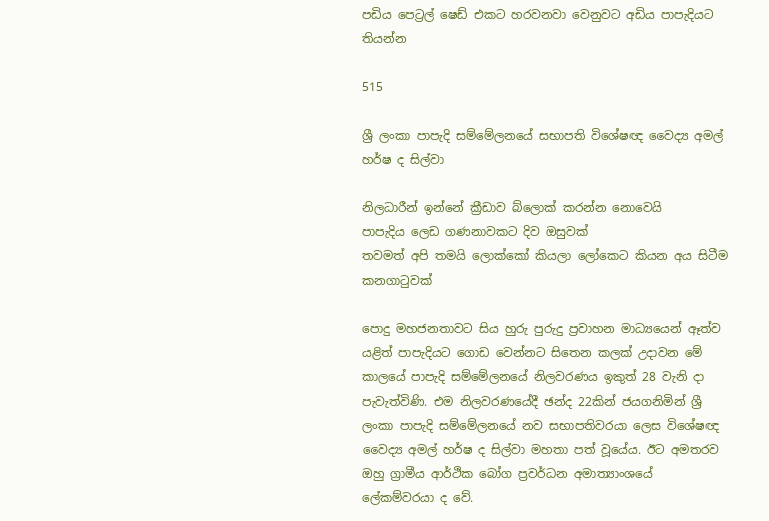පඩිය පෙට්‍රල් ෂෙඩ් එකට හරවනවා වෙනුවට අඩිය පාපැදියට තියන්න

515

ශ්‍රී ලංකා පාපැදි සම්මේලනයේ සභාපති විශේෂඥ වෛද්‍ය අමල් හර්ෂ ද සිල්වා

නිලධාරීන් ඉන්නේ ක්‍රීඩාව බ්ලොක් කරන්න නොවෙයි
පාපැදිය ලෙඩ ගණනාවකට දිව ඔසුවක්
තවමත් අපි තමයි ලොක්කෝ කියලා ලෝකෙට කියන අය සිටීම කනගාටුවක්

පොදු මහජනතාවට සිය හුරු පුරුදු ප්‍රවාහන මාධ්‍යයෙන් ඈත්ව යළිත් පාපැදියට ගොඩ වෙන්නට සිතෙන කලක් උදාවන මේ කාලයේ පාපැදි සම්මේලනයේ නිලවරණය ඉකුත් 28 වැනි දා පැවැත්විණි. එම නිලවරණයේදී ඡන්ද 22කින් ජයගනිමින් ශ්‍රී ලංකා පාපැදි සම්මේලනයේ නව සභාපතිවරයා ලෙස විශේෂඥ වෛද්‍ය අමල් හර්ෂ ද සිල්වා මහතා පත් වූයේය. ඊට අමතරව ඔහු ග්‍රාමීය ආර්ථික බෝග ප්‍රවර්ධන අමාත්‍යාංශයේ ලේකම්වරයා ද වේ.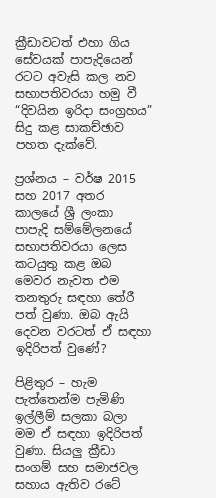ක්‍රීඩාවටත් එහා ගිය සේවයක් පාපැදියෙන් රටට අවැසි කල නව සභාපතිවරයා හමු වී “දිවයින ඉරිදා සංග්‍රහය” සිදු කළ සාකච්ඡාව පහත දැක්වේ.

ප්‍රශ්නය – වර්ෂ 2015 සහ 2017 අතර කාලයේ ශ්‍රී ලංකා පාපැදි සම්මේලනයේ සභාපතිවරයා ලෙස කටයුතු කළ ඔබ මෙවර නැවත එම තනතුරු සඳහා තේරී පත් වුණා. ඔබ ඇයි දෙවන වරටත් ඒ සඳහා ඉදිරිපත් වුණේ?

පිළිතුර – හැම පැත්තෙන්ම පැමිණි ඉල්ලීම් සලකා බලා මම ඒ සඳහා ඉදිරිපත් වුණා. සියලු ක්‍රීඩා සංගම් සහ සමාජවල සහාය ඇතිව රටේ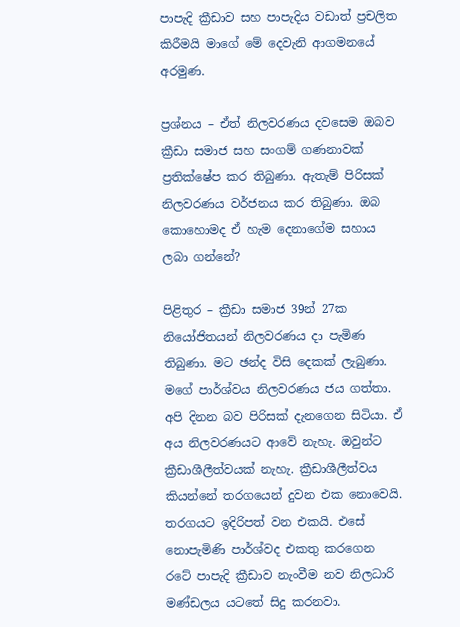පාපැදි ක්‍රීඩාව සහ පාපැදිය වඩාත් ප්‍රචලිත කිරීමයි මාගේ මේ දෙවැනි ආගමනයේ අරමුණ.

ප්‍රශ්නය – ඒත් නිලවරණය දවසෙම ඔබව ක්‍රීඩා සමාජ සහ සංගම් ගණනාවක් ප්‍රතික්ෂේප කර තිබුණා. ඇතැම් පිරිසක් නිලවරණය වර්ජනය කර තිබුණා. ඔබ කොහොමද ඒ හැම දෙනාගේම සහාය ලබා ගන්නේ?

පිළිතුර – ක්‍රීඩා සමාජ 39න් 27ක නියෝජිතයන් නිලවරණය දා පැමිණ තිබුණා. මට ඡන්ද විසි දෙකක් ලැබුණා. මගේ පාර්ශ්වය නිලවරණය ජය ගත්තා. අපි දිනන බව පිරිසක් දැනගෙන සිටියා. ඒ අය නිලවරණයට ආවේ නැහැ. ඔවුන්ට ක්‍රීඩාශීලීත්වයක් නැහැ. ක්‍රීඩාශීලීත්වය කියන්නේ තරගයෙන් දුවන එක නොවෙයි. තරගයට ඉදිරිපත් වන එකයි. එසේ නොපැමිණි පාර්ශ්වද එකතු කරගෙන රටේ පාපැදි ක්‍රීඩාව නැංවීම නව නිලධාරි මණ්ඩලය යටතේ සිදු කරනවා.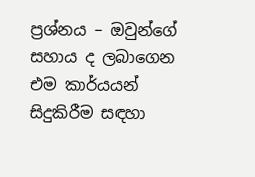ප්‍රශ්නය – ඔවුන්ගේ සහාය ද ලබාගෙන එම කාර්යයන් සිදුකිරීම සඳහා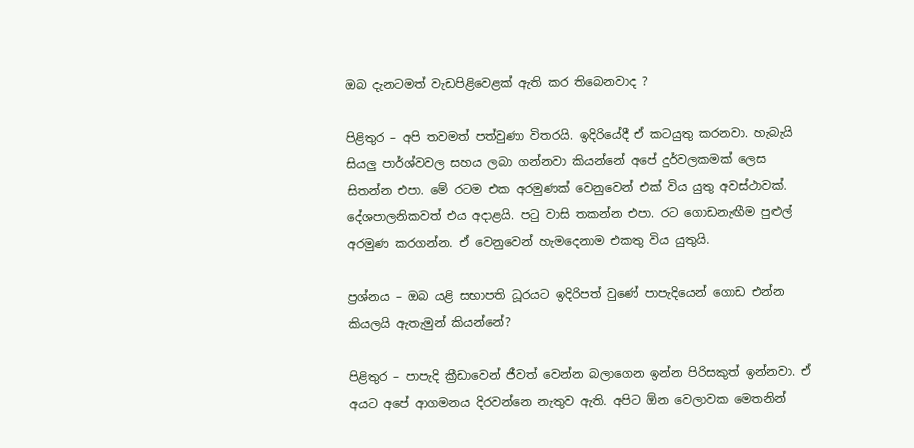ඔබ දැනටමත් වැඩපිළිවෙළක් ඇති කර තිබෙනවාද ?

පිළිතුර – අපි තවමත් පත්වුණා විතරයි. ඉදිරියේදී ඒ කටයුතු කරනවා. හැබැයි සියලු පාර්ශ්වවල සහය ලබා ගන්නවා කියන්නේ අපේ දුර්වලකමක් ලෙස සිතන්න එපා. මේ රටම එක අරමුණක් වෙනුවෙන් එක් විය යුතු අවස්ථාවක්. දේශපාලනිකවත් එය අදාළයි. පටු වාසි තකන්න එපා. රට ගොඩනැඟීම පුළුල් අරමුණ කරගන්න. ඒ වෙනුවෙන් හැමදෙනාම එකතු විය යුතුයි.

ප්‍රශ්නය – ඔබ යළි සභාපති ධූරයට ඉදිරිපත් වුණේ පාපැදියෙන් ගොඩ එන්න කියලයි ඇතැමුන් කියන්නේ?

පිළිතුර – පාපැදි ක්‍රීඩාවෙන් ජීවත් වෙන්න බලාගෙන ඉන්න පිරිසකුත් ඉන්නවා. ඒ අයට අපේ ආගමනය දිරවන්නෙ නැතුව ඇති. අපිට ඕන වෙලාවක මෙතනින්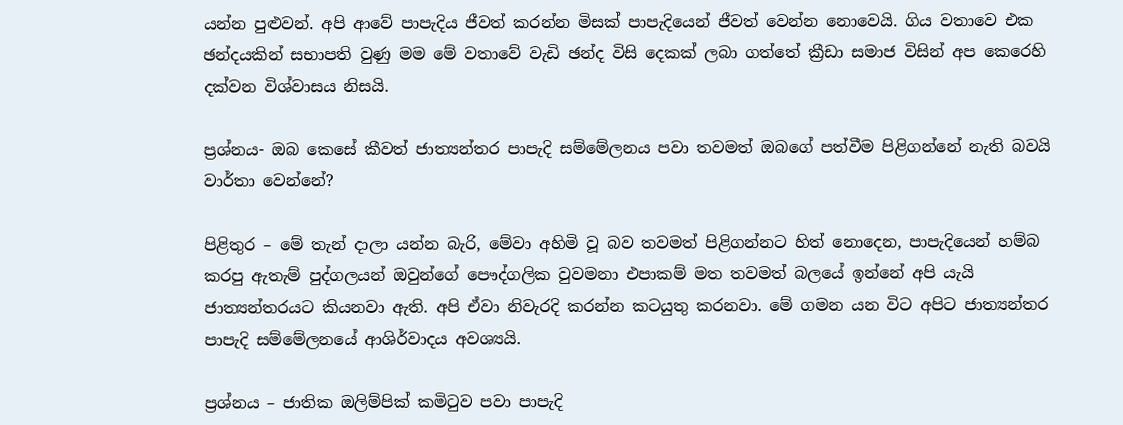යන්න පුළුවන්. අපි ආවේ පාපැදිය ජීවත් කරන්න මිසක් පාපැදියෙන් ජීවත් වෙන්න නොවෙයි. ගිය වතාවෙ එක ඡන්දයකින් සභාපති වුණු මම මේ වතාවේ වැඩි ඡන්ද විසි දෙකක් ලබා ගත්තේ ක්‍රීඩා සමාජ විසින් අප කෙරෙහි දක්වන විශ්වාසය නිසයි.

ප්‍රශ්නය- ඔබ කෙසේ කීවත් ජාත්‍යන්තර පාපැදි සම්මේලනය පවා තවමත් ඔබගේ පත්වීම පිළිගන්නේ නැති බවයි වාර්තා වෙන්නේ?

පිළිතුර – මේ තැන් දාලා යන්න බැරි, මේවා අහිමි වූ බව තවමත් පිළිගන්නට හිත් නොදෙන, පාපැදියෙන් හම්බ කරපු ඇතැම් පුද්ගලයන් ඔවුන්ගේ පෞද්ගලික වුවමනා එපාකම් මත තවමත් බලයේ ඉන්නේ අපි යැයි ජාත්‍යන්තරයට කියනවා ඇති. අපි ඒවා නිවැරදි කරන්න කටයුතු කරනවා. මේ ගමන යන විට අපිට ජාත්‍යන්තර පාපැදි සම්මේලනයේ ආශිර්වාදය අවශ්‍යයි.

ප්‍රශ්නය – ජාතික ඔලිම්පික් කමිටුව පවා පාපැදි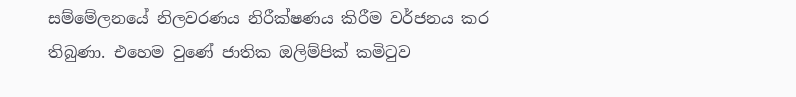සම්මේලනයේ නිලවරණය නිරීක්ෂණය කිරීම වර්ජනය කර තිබුණා. එහෙම වුණේ ජාතික ඔලිම්පික් කමිටුව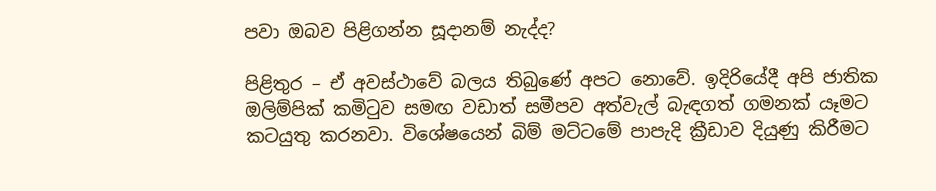පවා ඔබව පිළිගන්න සූදානම් නැද්ද?

පිළිතුර – ඒ අවස්ථාවේ බලය තිබුණේ අපට නොවේ. ඉදිරියේදී අපි ජාතික ඔලිම්පික් කමිටුව සමඟ වඩාත් සමීපව අත්වැල් බැඳගත් ගමනක් යෑමට කටයුතු කරනවා. විශේෂයෙන් බිම් මට්ටමේ පාපැදි ක්‍රීඩාව දියුණු කිරීමට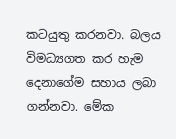කටයුතු කරනවා. බලය විමධ්‍යගත කර හැම දෙනාගේම සහාය ලබා ගන්නවා. මේක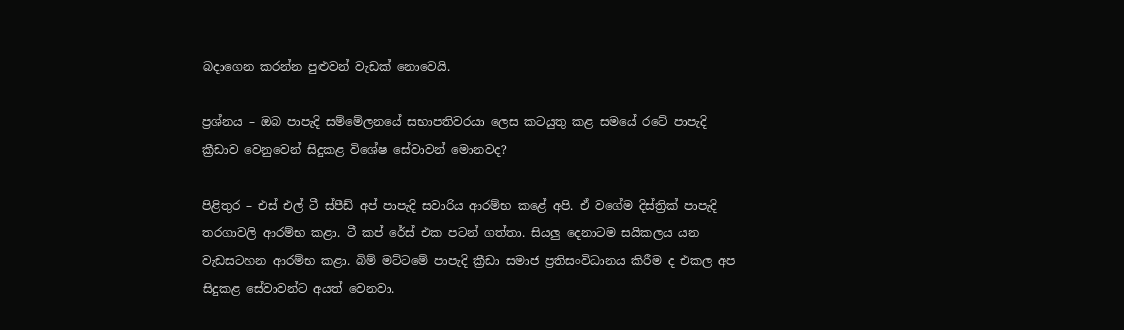බදාගෙන කරන්න පුළුවන් වැඩක් නොවෙයි.

ප්‍රශ්නය – ඔබ පාපැදි සම්මේලනයේ සභාපතිවරයා ලෙස කටයුතු කළ සමයේ රටේ පාපැදි ක්‍රීඩාව වෙනුවෙන් සිදුකළ විශේෂ සේවාවන් මොනවද?

පිළිතුර – එස් එල් ටී ස්පීඩ් අප් පාපැදි සවාරිය ආරම්භ කළේ අපි. ඒ වගේම දිස්ත්‍රික් පාපැදි තරගාවලි ආරම්භ කළා. ටී කප් රේස් එක පටන් ගත්තා. සියලු දෙනාටම සයිකලය යන වැඩසටහන ආරම්භ කළා. බිම් මට්ටමේ පාපැදි ක්‍රීඩා සමාජ ප්‍රතිසංවිධානය කිරීම ද එකල අප සිදුකළ සේවාවන්ට අයත් වෙනවා.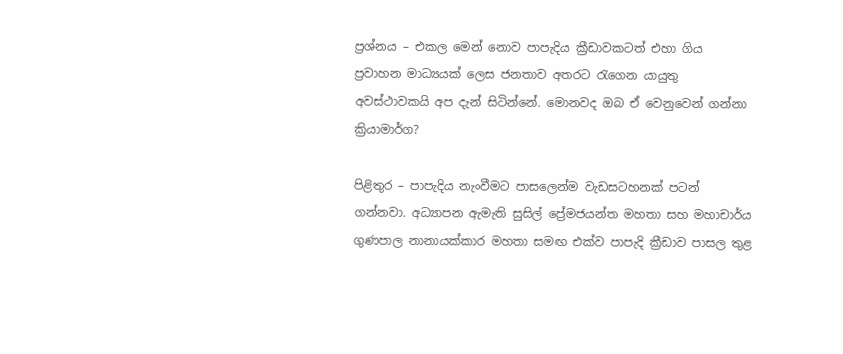ප්‍රශ්නය – එකල මෙන් නොව පාපැදිය ක්‍රීඩාවකටත් එහා ගිය ප්‍රවාහන මාධ්‍යයක් ලෙස ජනතාව අතරට රැගෙන යායුතු අවස්ථාවකයි අප දැන් සිටින්නේ. මොනවද ඔබ ඒ වෙනුවෙන් ගන්නා ක්‍රියාමාර්ග?

පිළිතුර – පාපැදිය නැංවීමට පාසලෙන්ම වැඩසටහනක් පටන් ගන්නවා. අධ්‍යාපන ඇමැති සුසිල් ප්‍රේමජයන්ත මහතා සහ මහාචාර්ය ගුණපාල නානායක්කාර මහතා සමඟ එක්ව පාපැදි ක්‍රීඩාව පාසල තුළ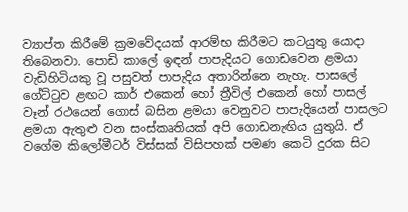ව්‍යාප්ත කිරීමේ ක්‍රමවේදයක් ආරම්භ කිරීමට කටයුතු යොදා තිබෙනවා. පොඩි කාලේ ඉඳන් පාපැදියට ගොඩවෙන ළමයා වැඩිහිටියකු වූ පසුවත් පාපැදිය අතාරින්නෙ නැහැ. පාසලේ ගේට්ටුව ළඟට කාර් එකෙන් හෝ ත්‍රීවිල් එකෙන් හෝ පාසල් වෑන් රථයෙන් ගොස් බසින ළමයා වෙනුවට පාපැදියෙන් පාසලට ළමයා ඇතුළු වන සංස්කෘතියක් අපි ගොඩනැඟිය යුතුයි. ඒ වගේම කිලෝමීටර් විස්සක් විසිපහක් පමණ කෙටි දුරක සිට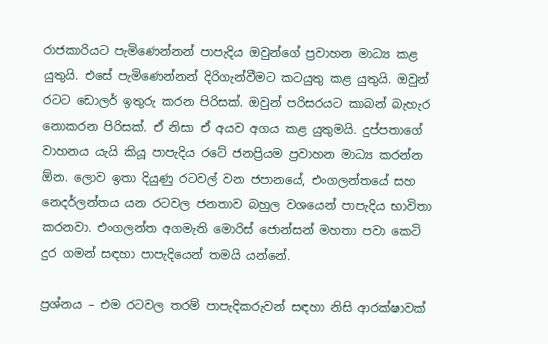රාජකාරියට පැමිණෙන්නන් පාපැදිය ඔවුන්ගේ ප්‍රවාහන මාධ්‍ය කළ යුතුයි. එසේ පැමිණෙන්නන් දිරිගැන්වීමට කටයුතු කළ යුතුයි. ඔවුන් රටට ඩොලර් ඉතුරු කරන පිරිසක්. ඔවුන් පරිසරයට කාබන් බැහැර නොකරන පිරිසක්. ඒ නිසා ඒ අයව අගය කළ යුතුමයි. දුප්පතාගේ වාහනය යැයි කියූ පාපැදිය රටේ ජනප්‍රියම ප්‍රවාහන මාධ්‍ය කරන්න ඕන. ලොව ඉතා දියුණු රටවල් වන ජපානයේ, එංගලන්තයේ සහ නෙදර්ලන්තය යන රටවල ජනතාව බහුල වශයෙන් පාපැදිය භාවිතා කරනවා. එංගලන්ත අගමැති මොරිස් ජොන්සන් මහතා පවා කෙටි දුර ගමන් සඳහා පාපැදියෙන් තමයි යන්නේ.

ප්‍රශ්නය – එම රටවල තරම් පාපැදිකරුවන් සඳහා නිසි ආරක්ෂාවක්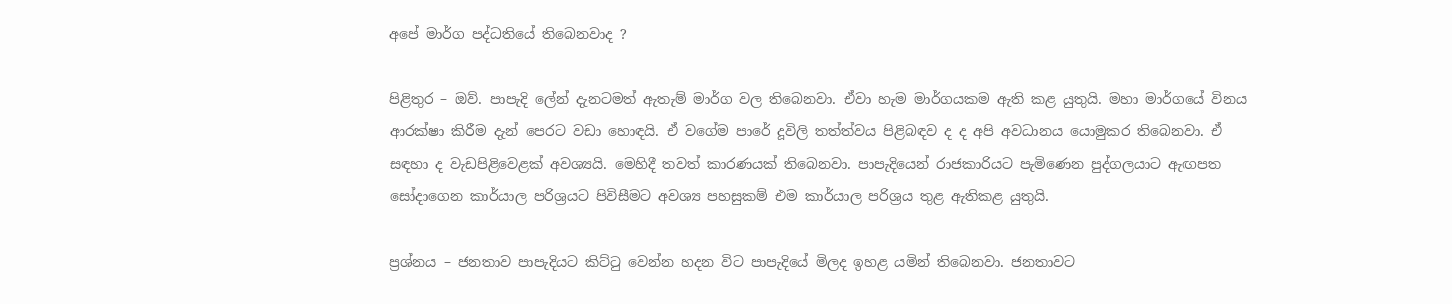අපේ මාර්ග පද්ධතියේ තිබෙනවාද ?

පිළිතුර – ඔව්. පාපැදි ලේන් දැනටමත් ඇතැම් මාර්ග වල තිබෙනවා. ඒවා හැම මාර්ගයකම ඇති කළ යුතුයි. මහා මාර්ගයේ විනය ආරක්ෂා කිරීම දැන් පෙරට වඩා හොඳයි. ඒ වගේම පාරේ දූවිලි තත්ත්වය පිළිබඳව ද ද අපි අවධානය යොමුකර තිබෙනවා. ඒ සඳහා ද වැඩපිළිවෙළක් අවශ්‍යයි. මෙහිදී තවත් කාරණයක් තිබෙනවා. පාපැදියෙන් රාජකාරියට පැමිණෙන පුද්ගලයාට ඇඟපත සෝදාගෙන කාර්යාල පරිශ්‍රයට පිවිසීමට අවශ්‍ය පහසුකම් එම කාර්යාල පරිශ්‍රය තුළ ඇතිකළ යුතුයි.

ප්‍රශ්නය – ජනතාව පාපැදියට කිට්ටු වෙන්න හදන විට පාපැදියේ මිලද ඉහළ යමින් තිබෙනවා. ජනතාවට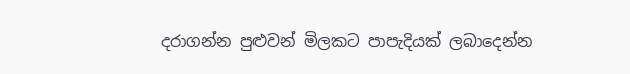දරාගන්න පුළුවන් මිලකට පාපැදියක් ලබාදෙන්න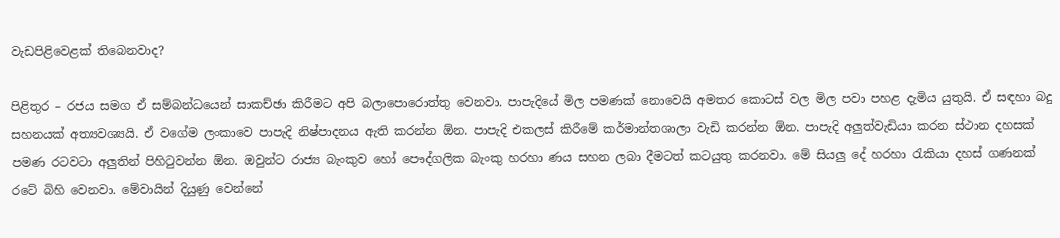වැඩපිළිවෙළක් තිබෙනවාද?

පිළිතුර – රජය සමග ඒ සම්බන්ධයෙන් සාකච්ඡා කිරීමට අපි බලාපොරොත්තු වෙනවා. පාපැදියේ මිල පමණක් නොවෙයි අමතර කොටස් වල මිල පවා පහළ දැමිය යුතුයි. ඒ සඳහා බදු සහනයක් අත්‍යවශ්‍යයි. ඒ වගේම ලංකාවෙ පාපැදි නිෂ්පාදනය ඇති කරන්න ඕන. පාපැදි එකලස් කිරීමේ කර්මාන්තශාලා වැඩි කරන්න ඕන. පාපැදි අලුත්වැඩියා කරන ස්ථාන දහසක් පමණ රටවටා අලුතින් පිහිටුවන්න ඕන. ඔවුන්ට රාජ්‍ය බැංකුව හෝ පෞද්ගලික බැංකු හරහා ණය සහන ලබා දීමටත් කටයුතු කරනවා. මේ සියලු දේ හරහා රැකියා දහස් ගණනක් රටේ බිහි වෙනවා. මේවායින් දියුණු වෙන්නේ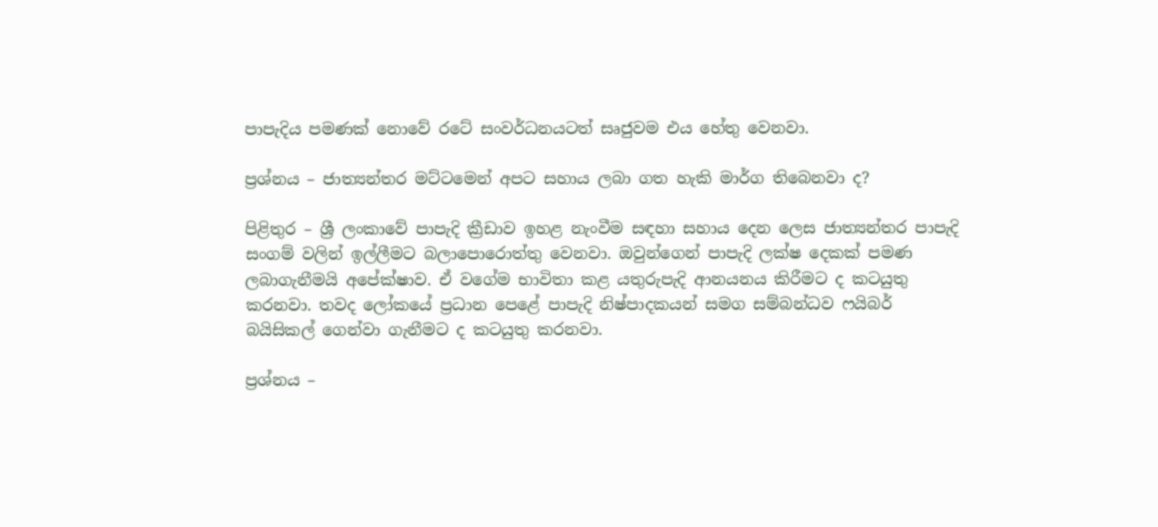පාපැදිය පමණක් නොවේ රටේ සංවර්ධනයටත් සෘජුවම එය හේතු වෙනවා.

ප්‍රශ්නය – ජාත්‍යන්තර මට්ටමෙන් අපට සහාය ලබා ගත හැකි මාර්ග තිබෙනවා ද?

පිළිතුර – ශ්‍රී ලංකාවේ පාපැදි ක්‍රීඩාව ඉහළ නැංවීම සඳහා සහාය දෙන ලෙස ජාත්‍යන්තර පාපැදි සංගම් වලින් ඉල්ලීමට බලාපොරොත්තු වෙනවා. ඔවුන්ගෙන් පාපැදි ලක්ෂ දෙකක් පමණ ලබාගැනීමයි අපේක්ෂාව. ඒ වගේම භාවිතා කළ යතුරුපැදි ආනයනය කිරීමට ද කටයුතු කරනවා. තවද ලෝකයේ ප්‍රධාන පෙළේ පාපැදි නිෂ්පාදකයන් සමග සම්බන්ධව ෆයිබර් බයිසිකල් ගෙන්වා ගැනීමට ද කටයුතු කරනවා.

ප්‍රශ්නය –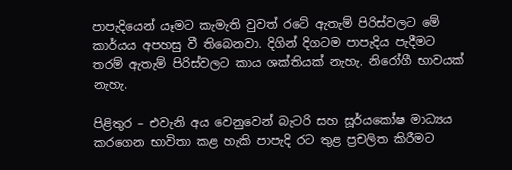පාපැදියෙන් යෑමට කැමැති වුවත් රටේ ඇතැම් පිරිස්වලට මේ කාර්යය අපහසු වී තිබෙනවා. දිගින් දිගටම පාපැදිය පැදීමට තරම් ඇතැම් පිරිස්වලට කාය ශක්තියක් නැහැ. නිරෝගී භාවයක් නැහැ.

පිළිතුර – එවැනි අය වෙනුවෙන් බැටරි සහ සූර්යකෝෂ මාධ්‍යය කරගෙන භාවිතා කළ හැකි පාපැදි රට තුළ ප්‍රචලිත කිරීමට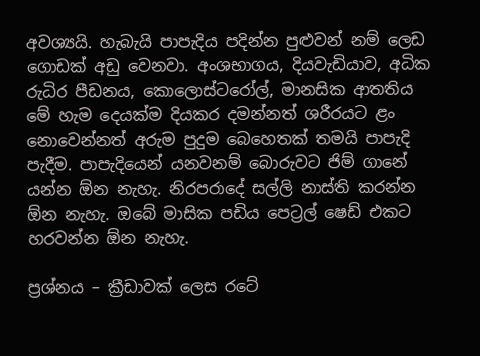අවශ්‍යයි. හැබැයි පාපැදිය පදින්න පුළුවන් නම් ලෙඩ ගොඩක් අඩු වෙනවා. අංශභාගය, දියවැඩියාව, අධික රුධිර පීඩනය, කොලොස්ටරෝල්, මානසික ආතතිය මේ හැම දෙයක්ම දියකර දමන්නත් ශරීරයට ළං නොවෙන්නත් අරුම පුදුම බෙහෙතක් තමයි පාපැදි පැදීම. පාපැදියෙන් යනවනම් බොරුවට ජිම් ගානේ යන්න ඕන නැහැ. නිරපරාදේ සල්ලි නාස්ති කරන්න ඕන නැහැ. ඔබේ මාසික පඩිය පෙට්‍රල් ෂෙඩ් එකට හරවන්න ඕන නැහැ.

ප්‍රශ්නය – ක්‍රීඩාවක් ලෙස රටේ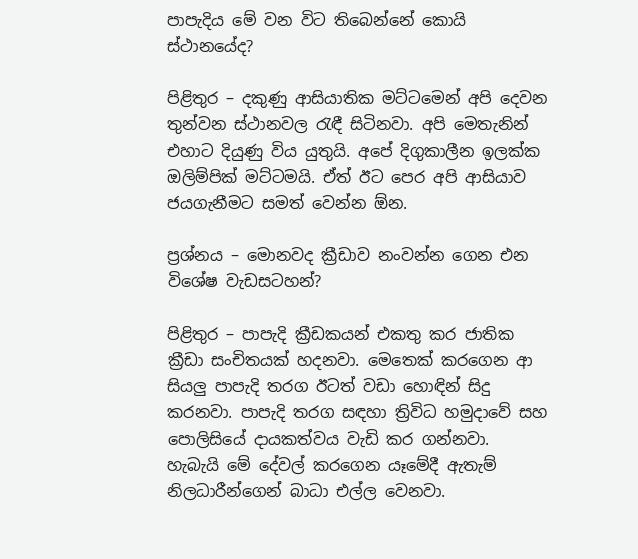පාපැදිය මේ වන විට තිබෙන්නේ කොයි ස්ථානයේද?

පිළිතුර – දකුණු ආසියාතික මට්ටමෙන් අපි දෙවන තුන්වන ස්ථානවල රැඳී සිටිනවා. අපි මෙතැනින් එහාට දියුණු විය යුතුයි. අපේ දිගුකාලීන ඉලක්ක ඔලිම්පික් මට්ටමයි. ඒත් ඊට පෙර අපි ආසියාව ජයගැනීමට සමත් වෙන්න ඕන.

ප්‍රශ්නය – මොනවද ක්‍රීඩාව නංවන්න ගෙන එන විශේෂ වැඩසටහන්?

පිළිතුර – පාපැදි ක්‍රීඩකයන් එකතු කර ජාතික ක්‍රීඩා සංචිතයක් හදනවා. මෙතෙක් කරගෙන ආ සියලු පාපැදි තරග ඊටත් වඩා හොඳින් සිදු කරනවා. පාපැදි තරග සඳහා ත්‍රිවිධ හමුදාවේ සහ පොලිසියේ දායකත්වය වැඩි කර ගන්නවා. හැබැයි මේ දේවල් කරගෙන යෑමේදී ඇතැම් නිලධාරීන්ගෙන් බාධා එල්ල වෙනවා.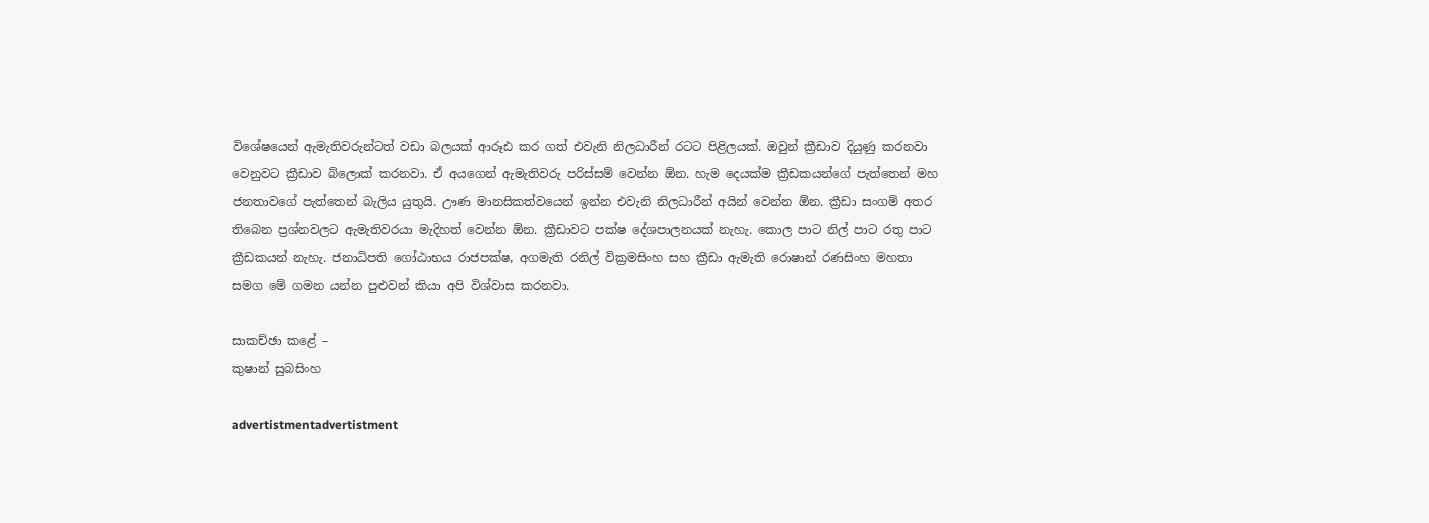විශේෂයෙන් ඇමැතිවරුන්ටත් වඩා බලයක් ආරූඪ කර ගත් එවැනි නිලධාරීන් රටට පිළිලයක්. ඔවුන් ක්‍රීඩාව දියුණු කරනවා වෙනුවට ක්‍රීඩාව බ්ලොක් කරනවා. ඒ අයගෙන් ඇමැතිවරු පරිස්සම් වෙන්න ඕන. හැම දෙයක්ම ක්‍රීඩකයන්ගේ පැත්තෙන් මහ ජනතාවගේ පැත්තෙන් බැලිය යුතුයි. ඌණ මානසිකත්වයෙන් ඉන්න එවැනි නිලධාරීන් අයින් වෙන්න ඕන. ක්‍රීඩා සංගම් අතර තිබෙන ප්‍රශ්නවලට ඇමැතිවරයා මැදිහත් වෙන්න ඕන. ක්‍රීඩාවට පක්ෂ දේශපාලනයක් නැහැ. කොල පාට නිල් පාට රතු පාට ක්‍රීඩකයන් නැහැ. ජනාධිපති ගෝඨාභය රාජපක්ෂ, අගමැති රනිල් වික්‍රමසිංහ සහ ක්‍රීඩා ඇමැති රොෂාන් රණසිංහ මහතා සමග මේ ගමන යන්න පුළුවන් කියා අපි විශ්වාස කරනවා.

සාකච්ඡා කළේ –
කුෂාන් සුබසිංහ

advertistmentadvertistment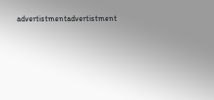advertistmentadvertistment